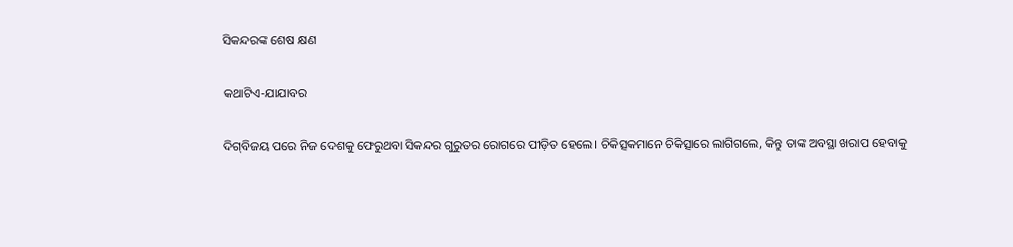ସିକନ୍ଦରଙ୍କ ଶେଷ କ୍ଷଣ

କଥାଟିଏ-ଯାଯାବର

ଦିଗ୍‌ବିଜୟ ପରେ ନିଜ ଦେଶକୁ ଫେରୁଥବା ସିକନ୍ଦର ଗୁରୁତର ରୋଗରେ ପୀଡ଼ିତ ହେଲେ। ଚିକିତ୍ସକମାନେ ଚିକିତ୍ସାରେ ଲାଗିଗଲେ, କିନ୍ତୁ ତାଙ୍କ ଅବସ୍ଥା ଖରାପ ହେବାକୁ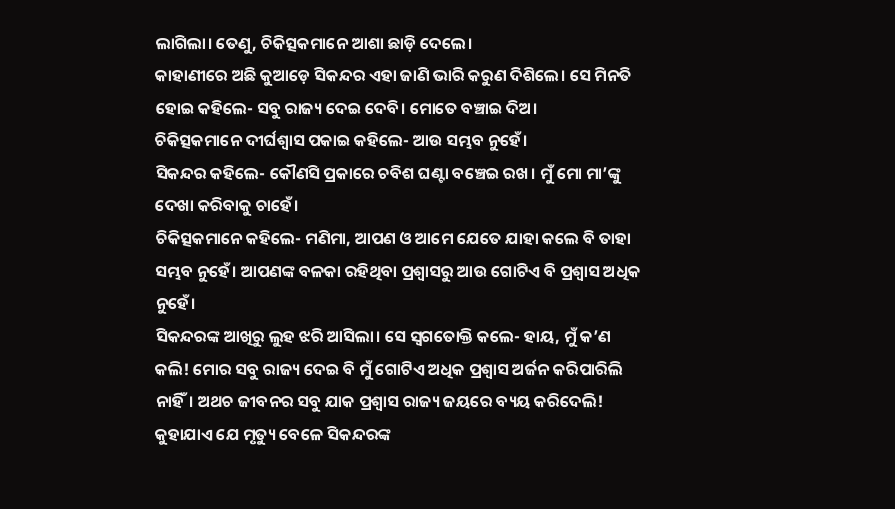ଲାଗିଲା। ତେଣୁ, ଚିକିତ୍ସକମାନେ ଆଶା ଛାଡ଼ି ଦେଲେ।
କାହାଣୀରେ ଅଛି କୁଆଡ଼େ ସିକନ୍ଦର ଏହା ଜାଣି ଭାରି କରୁଣ ଦିଶିଲେ। ସେ ମିନତି ହୋଇ କହିଲେ- ସବୁ ରାଜ୍ୟ ଦେଇ ଦେବି। ମୋତେ ବଞ୍ଚାଇ ଦିଅ।
ଚିକିତ୍ସକମାନେ ଦୀର୍ଘଶ୍ବାସ ପକାଇ କହିଲେ- ଆଉ ସମ୍ଭବ ନୁହେଁ।
ସିକନ୍ଦର କହିଲେ- କୌଣସି ପ୍ରକାରେ ଚବିଶ ଘଣ୍ଟା ବଞ୍ଚେଇ ରଖ। ମୁଁ ମୋ ମା’ଙ୍କୁ ଦେଖା କରିବାକୁ ଚାହେଁ।
ଚିକିତ୍ସକମାନେ କହିଲେ- ମଣିମା, ଆପଣ ଓ ଆମେ ଯେତେ ଯାହା କଲେ ବି ତାହା ସମ୍ଭବ ନୁହେଁ। ଆପଣଙ୍କ ବଳକା ରହିଥିବା ପ୍ରଶ୍ବାସରୁ ଆଉ ଗୋଟିଏ ବି ପ୍ରଶ୍ବାସ ଅଧିକ ନୁହେଁ।
ସିକନ୍ଦରଙ୍କ ଆଖିରୁ ଲୁହ ଝରି ଆସିଲା। ସେ ସ୍ବଗତୋକ୍ତି କଲେ- ହାୟ, ମୁଁ କ’ଣ କଲି! ମୋର ସବୁ ରାଜ୍ୟ ଦେଇ ବି ମୁଁ ଗୋଟିଏ ଅଧିକ ପ୍ରଶ୍ବାସ ଅର୍ଜନ କରିପାରିଲି ନାହିଁ। ଅଥଚ ଜୀବନର ସବୁ ଯାକ ପ୍ରଶ୍ବାସ ରାଜ୍ୟ ଜୟରେ ବ୍ୟୟ କରିଦେଲି!
କୁହାଯାଏ ଯେ ମୃତ୍ୟୁ ବେଳେ ସିକନ୍ଦରଙ୍କ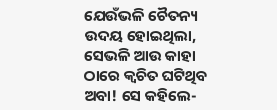ଯେଉଁଭଳି ଚୈତନ୍ୟ ଉଦୟ ହୋଇଥିଲା, ସେଭଳି ଆଉ କାହା ଠାରେ କ୍ବଚିତ ଘଟିଥିବ ଅବା! ସେ କହିଲେ-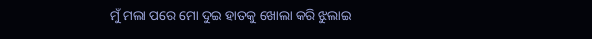ମୁଁ ମଲା ପରେ ମୋ ଦୁଇ ହାତକୁ ଖୋଲା କରି ଝୁଲାଇ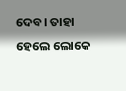ଦେବ। ତାହା ହେଲେ ଲୋକେ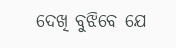ଦେଖି ବୁଝିବେ ଯେ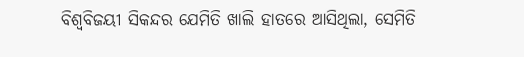ବିଶ୍ବବିଜୟୀ ସିକନ୍ଦର ଯେମିତି ଖାଲି ହାତରେ ଆସିଥିଲା, ସେମିତି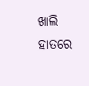ଖାଲି ହାତରେ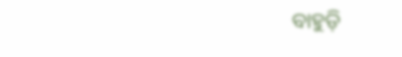ବାହୁଡ଼ି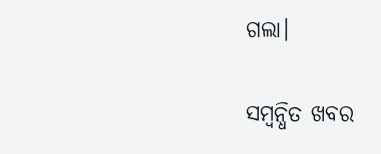ଗଲା।

ସମ୍ବନ୍ଧିତ ଖବର